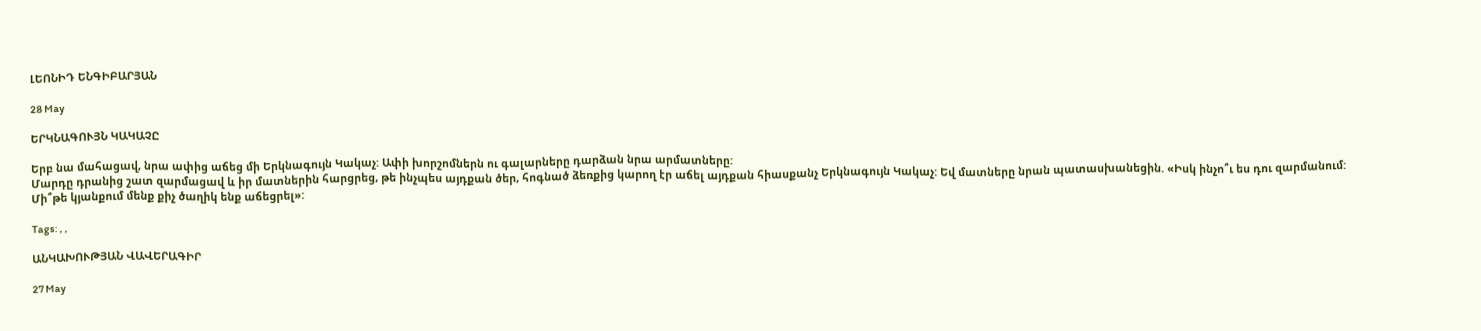ԼԵՈՆԻԴ ԵՆԳԻԲԱՐՅԱՆ

28 May

ԵՐԿՆԱԳՈՒՅՆ ԿԱԿԱՉԸ

Երբ նա մահացավ, նրա ափից աճեց մի Երկնագույն Կակաչ: Ափի խորշոմներն ու գալարները դարձան նրա արմատները:
Մարդը դրանից շատ զարմացավ և իր մատներին հարցրեց, թե ինչպես այդքան ծեր, հոգնած ձեռքից կարող էր աճել այդքան հիասքանչ Երկնագույն Կակաչ: Եվ մատները նրան պատասխանեցին. «Իսկ ինչո՞ւ ես դու զարմանում: Մի՞թե կյանքում մենք քիչ ծաղիկ ենք աճեցրել»:

Tags: , ,

ԱՆԿԱԽՈՒԹՅԱՆ ՎԱՎԵՐԱԳԻՐ

27 May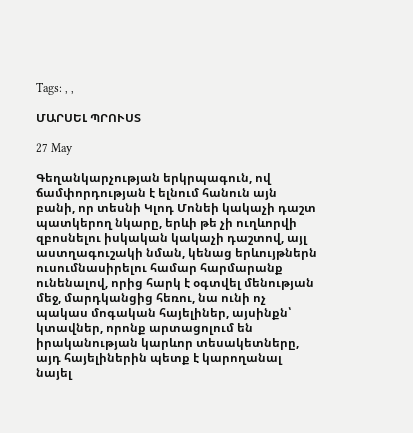Tags: , ,

ՄԱՐՍԵԼ ՊՐՈՒՍՏ

27 May

Գեղանկարչության երկրպագուն, ով ճամփորդության է ելնում հանուն այն բանի, որ տեսնի Կլոդ Մոնեի կակաչի դաշտ պատկերող նկարը, երևի թե չի ուղևորվի զբոսնելու իսկական կակաչի դաշտով, այլ աստղագուշակի նման, կենաց երևույթներն ուսումնասիրելու համար հարմարանք ունենալով, որից հարկ է օգտվել մենության մեջ, մարդկանցից հեռու, նա ունի ոչ պակաս մոգական հայելիներ, այսինքն՝ կտավներ, որոնք արտացոլում են իրականության կարևոր տեսակետները, այդ հայելիներին պետք է կարողանալ նայել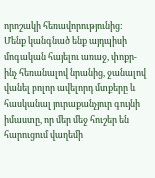որոշակի հեռավորությունից: Մենք կանգնած ենք այդպիսի մոգական հայելու առաջ, փոքր-ինչ հեռանալով նրանից, ջանալով վանել բոլոր ավելորդ մտքերը և հասկանալ յուրաքանչյուր գույնի իմաստը, որ մեր մեջ հուշեր են հարուցում վաղեմի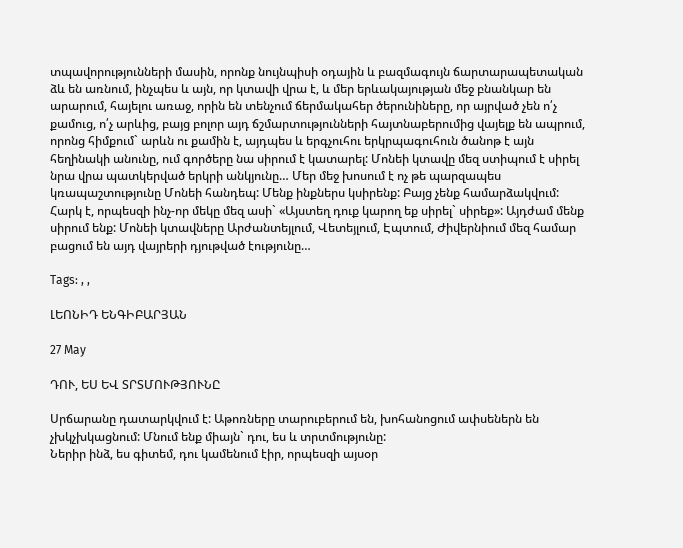տպավորությունների մասին, որոնք նույնպիսի օդային և բազմագույն ճարտարապետական ձև են առնում, ինչպես և այն, որ կտավի վրա է, և մեր երևակայության մեջ բնանկար են արարում, հայելու առաջ, որին են տենչում ճերմակահեր ծերունիները, որ այրված չեն ո՛չ քամուց, ո՛չ արևից, բայց բոլոր այդ ճշմարտությունների հայտնաբերումից վայելք են ապրում, որոնց հիմքում` արևն ու քամին է, այդպես և երգչուհու երկրպագուհուն ծանոթ է այն հեղինակի անունը, ում գործերը նա սիրում է կատարել: Մոնեի կտավը մեզ ստիպում է սիրել նրա վրա պատկերված երկրի անկյունը… Մեր մեջ խոսում է ոչ թե պարզապես կռապաշտությունը Մոնեի հանդեպ: Մենք ինքներս կսիրենք: Բայց չենք համարձակվում: Հարկ է, որպեսզի ինչ-որ մեկը մեզ ասի` «Այստեղ դուք կարող եք սիրել` սիրեք»: Այդժամ մենք սիրում ենք: Մոնեի կտավները Արժանտեյլում, Վետեյլում, Էպտում, Ժիվերնիում մեզ համար բացում են այդ վայրերի դյութված էությունը…

Tags: , ,

ԼԵՈՆԻԴ ԵՆԳԻԲԱՐՅԱՆ

27 May

ԴՈՒ, ԵՍ ԵՎ ՏՐՏՄՈՒԹՅՈՒՆԸ

Սրճարանը դատարկվում է: Աթոռները տարուբերում են, խոհանոցում ափսեներն են չխկչխկացնում: Մնում ենք միայն` դու, ես և տրտմությունը:
Ներիր ինձ, ես գիտեմ, դու կամենում էիր, որպեսզի այսօր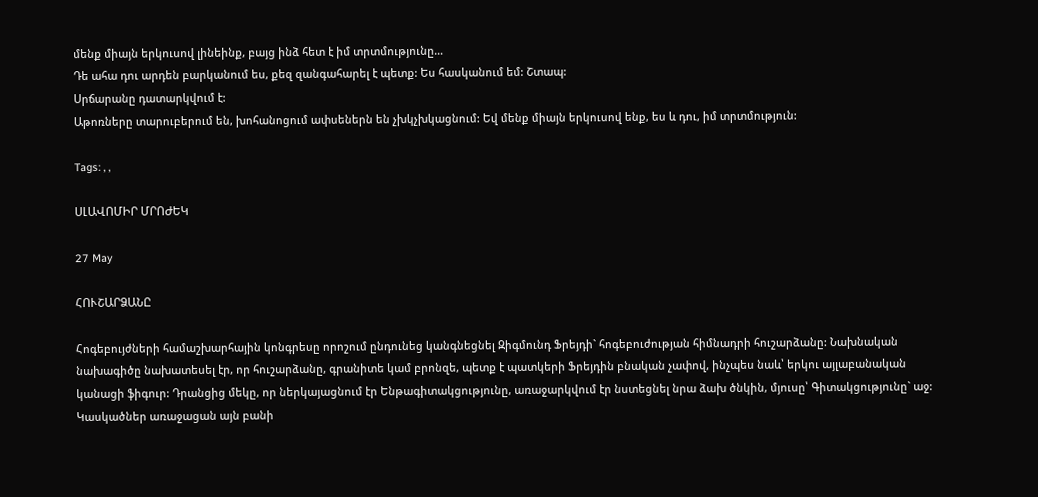մենք միայն երկուսով լինեինք, բայց ինձ հետ է իմ տրտմությունը…
Դե ահա դու արդեն բարկանում ես, քեզ զանգահարել է պետք: Ես հասկանում եմ: Շտապ:
Սրճարանը դատարկվում է:
Աթոռները տարուբերում են, խոհանոցում ափսեներն են չխկչխկացնում: Եվ մենք միայն երկուսով ենք, ես և դու, իմ տրտմություն:

Tags: , ,

ՍԼԱՎՈՄԻՐ ՄՐՈԺԵԿ

27 May

ՀՈՒՇԱՐՁԱՆԸ

Հոգեբույժների համաշխարհային կոնգրեսը որոշում ընդունեց կանգնեցնել Զիգմունդ Ֆրեյդի` հոգեբուժության հիմնադրի հուշարձանը: Նախնական նախագիծը նախատեսել էր, որ հուշարձանը, գրանիտե կամ բրոնզե, պետք է պատկերի Ֆրեյդին բնական չափով, ինչպես նաև՝ երկու այլաբանական կանացի ֆիգուր: Դրանցից մեկը, որ ներկայացնում էր Ենթագիտակցությունը, առաջարկվում էր նստեցնել նրա ձախ ծնկին, մյուսը՝ Գիտակցությունը` աջ:
Կասկածներ առաջացան այն բանի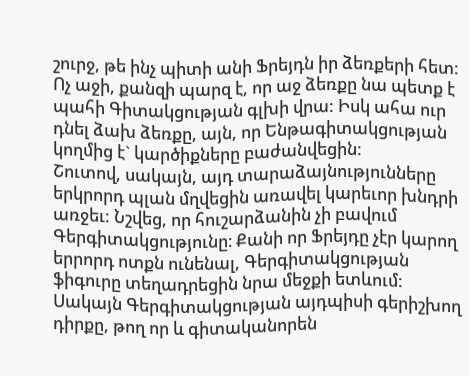շուրջ, թե ինչ պիտի անի Ֆրեյդն իր ձեռքերի հետ: Ոչ աջի, քանզի պարզ է, որ աջ ձեռքը նա պետք է պահի Գիտակցության գլխի վրա: Իսկ ահա ուր դնել ձախ ձեռքը, այն, որ Ենթագիտակցության կողմից է` կարծիքները բաժանվեցին:
Շուտով, սակայն, այդ տարաձայնությունները երկրորդ պլան մղվեցին առավել կարեւոր խնդրի առջեւ: Նշվեց, որ հուշարձանին չի բավում Գերգիտակցությունը։ Քանի որ Ֆրեյդը չէր կարող երրորդ ոտքն ունենալ, Գերգիտակցության ֆիգուրը տեղադրեցին նրա մեջքի ետևում:
Սակայն Գերգիտակցության այդպիսի գերիշխող դիրքը, թող որ և գիտականորեն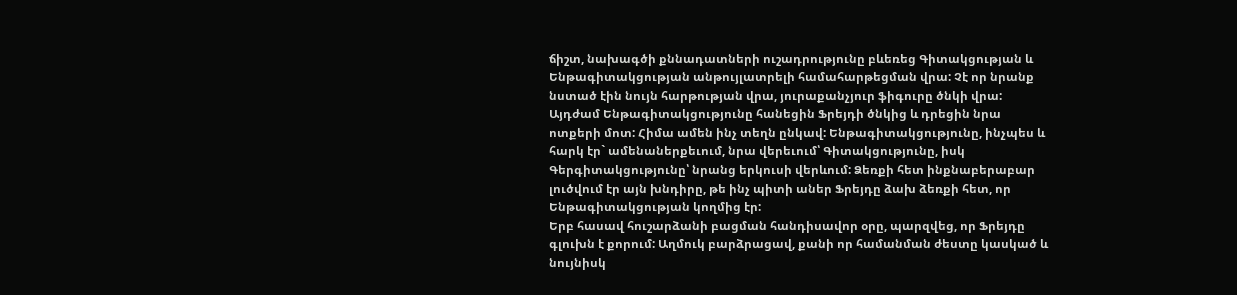ճիշտ, նախագծի քննադատների ուշադրությունը բևեռեց Գիտակցության և Ենթագիտակցության անթույլատրելի համահարթեցման վրա: Չէ որ նրանք նստած էին նույն հարթության վրա, յուրաքանչյուր ֆիգուրը ծնկի վրա:
Այդժամ Ենթագիտակցությունը հանեցին Ֆրեյդի ծնկից և դրեցին նրա ոտքերի մոտ: Հիմա ամեն ինչ տեղն ընկավ: Ենթագիտակցությունը, ինչպես և հարկ էր` ամենաներքեւում, նրա վերեւում՝ Գիտակցությունը, իսկ Գերգիտակցությունը՝ նրանց երկուսի վերևում: Ձեռքի հետ ինքնաբերաբար լուծվում էր այն խնդիրը, թե ինչ պիտի աներ Ֆրեյդը ձախ ձեռքի հետ, որ Ենթագիտակցության կողմից էր:
Երբ հասավ հուշարձանի բացման հանդիսավոր օրը, պարզվեց, որ Ֆրեյդը գլուխն է քորում: Աղմուկ բարձրացավ, քանի որ համանման ժեստը կասկած և նույնիսկ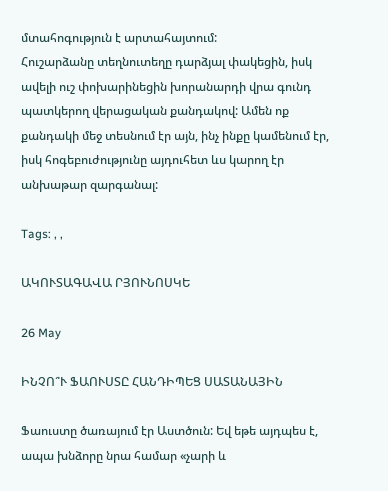մտահոգություն է արտահայտում:
Հուշարձանը տեղնուտեղը դարձյալ փակեցին, իսկ ավելի ուշ փոխարինեցին խորանարդի վրա գունդ պատկերող վերացական քանդակով: Ամեն ոք քանդակի մեջ տեսնում էր այն, ինչ ինքը կամենում էր, իսկ հոգեբուժությունը այդուհետ ևս կարող էր անխաթար զարգանալ:

Tags: , ,

ԱԿՈՒՏԱԳԱՎԱ ՐՅՈՒՆՈՍԿԵ

26 May

ԻՆՉՈ՞Ւ ՖԱՈՒՍՏԸ ՀԱՆԴԻՊԵՑ ՍԱՏԱՆԱՅԻՆ

Ֆաուստը ծառայում էր Աստծուն: Եվ եթե այդպես է, ապա խնձորը նրա համար «չարի և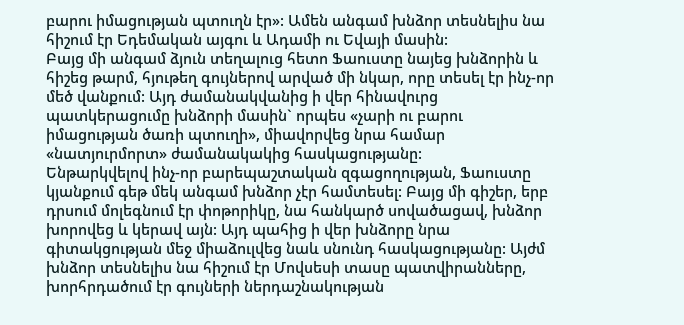բարու իմացության պտուղն էր»: Ամեն անգամ խնձոր տեսնելիս նա հիշում էր Եդեմական այգու և Ադամի ու Եվայի մասին:
Բայց մի անգամ ձյուն տեղալուց հետո Ֆաուստը նայեց խնձորին և հիշեց թարմ, հյութեղ գույներով արված մի նկար, որը տեսել էր ինչ-որ մեծ վանքում: Այդ ժամանակվանից ի վեր հինավուրց պատկերացումը խնձորի մասին` որպես «չարի ու բարու իմացության ծառի պտուղի», միավորվեց նրա համար «նատյուրմորտ» ժամանակակից հասկացությանը:
Ենթարկվելով ինչ-որ բարեպաշտական զգացողության, Ֆաուստը կյանքում գեթ մեկ անգամ խնձոր չէր համտեսել: Բայց մի գիշեր, երբ դրսում մոլեգնում էր փոթորիկը, նա հանկարծ սովածացավ, խնձոր խորովեց և կերավ այն: Այդ պահից ի վեր խնձորը նրա գիտակցության մեջ միաձուլվեց նաև սնունդ հասկացությանը: Այժմ խնձոր տեսնելիս նա հիշում էր Մովսեսի տասը պատվիրանները, խորհրդածում էր գույների ներդաշնակության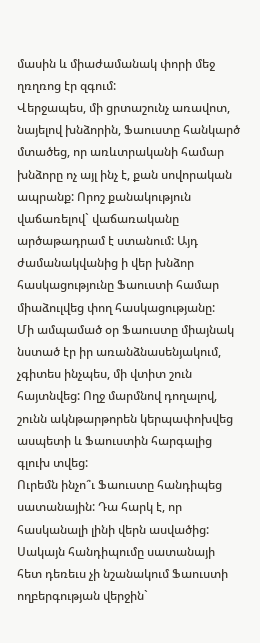մասին և միաժամանակ փորի մեջ ղռղռոց էր զգում:
Վերջապես, մի ցրտաշունչ առավոտ, նայելով խնձորին, Ֆաուստը հանկարծ մտածեց, որ առևտրականի համար խնձորը ոչ այլ ինչ է, քան սովորական ապրանք: Որոշ քանակություն վաճառելով` վաճառականը արծաթադրամ է ստանում: Այդ ժամանակվանից ի վեր խնձոր հասկացությունը Ֆաուստի համար միաձուլվեց փող հասկացությանը:
Մի ամպամած օր Ֆաուստը միայնակ նստած էր իր առանձնասենյակում, չգիտես ինչպես, մի վտիտ շուն հայտնվեց: Ողջ մարմնով դողալով, շունն ակնթարթորեն կերպափոխվեց ասպետի և Ֆաուստին հարգալից գլուխ տվեց:
Ուրեմն ինչո՞ւ Ֆաուստը հանդիպեց սատանային: Դա հարկ է, որ հասկանալի լինի վերն ասվածից: Սակայն հանդիպումը սատանայի հետ դեռեւս չի նշանակում Ֆաուստի ողբերգության վերջին`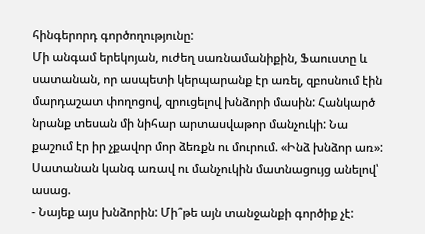հինգերորդ գործողությունը:
Մի անգամ երեկոյան, ուժեղ սառնամանիքին, Ֆաուստը և սատանան, որ ասպետի կերպարանք էր առել, զբոսնում էին մարդաշատ փողոցով, զրուցելով խնձորի մասին: Հանկարծ նրանք տեսան մի նիհար արտասվաթոր մանչուկի: Նա քաշում էր իր չքավոր մոր ձեռքն ու մուրում. «Ինձ խնձոր առ»:
Սատանան կանգ առավ ու մանչուկին մատնացույց անելով՝ ասաց.
- Նայեք այս խնձորին: Մի՞թե այն տանջանքի գործիք չէ: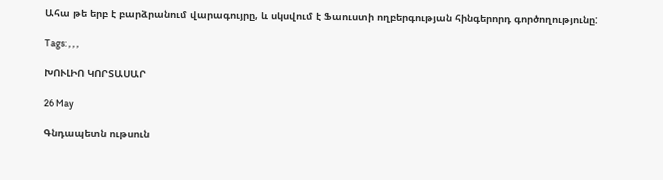Ահա թե երբ է բարձրանում վարագույրը, և սկսվում է Ֆաուստի ողբերգության հինգերորդ գործողությունը:

Tags: , , ,

ԽՈՒԼԻՈ ԿՈՐՏԱՍԱՐ

26 May

Գնդապետն ութսուն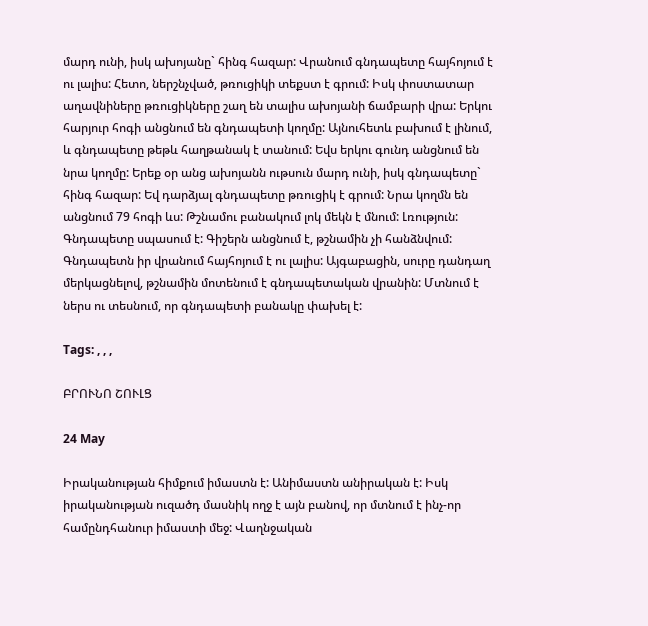մարդ ունի, իսկ ախոյանը` հինգ հազար: Վրանում գնդապետը հայհոյում է ու լալիս: Հետո, ներշնչված, թռուցիկի տեքստ է գրում: Իսկ փոստատար աղավնիները թռուցիկները շաղ են տալիս ախոյանի ճամբարի վրա: Երկու հարյուր հոգի անցնում են գնդապետի կողմը: Այնուհետև բախում է լինում, և գնդապետը թեթև հաղթանակ է տանում: Եվս երկու գունդ անցնում են նրա կողմը: Երեք օր անց ախոյանն ութսուն մարդ ունի, իսկ գնդապետը` հինգ հազար: Եվ դարձյալ գնդապետը թռուցիկ է գրում: Նրա կողմն են անցնում 79 հոգի ևս: Թշնամու բանակում լոկ մեկն է մնում: Լռություն: Գնդապետը սպասում է: Գիշերն անցնում է, թշնամին չի հանձնվում: Գնդապետն իր վրանում հայհոյում է ու լալիս: Այգաբացին, սուրը դանդաղ մերկացնելով, թշնամին մոտենում է գնդապետական վրանին: Մտնում է ներս ու տեսնում, որ գնդապետի բանակը փախել է:

Tags: , , ,

ԲՐՈՒՆՈ ՇՈՒԼՑ

24 May

Իրականության հիմքում իմաստն է: Անիմաստն անիրական է: Իսկ իրականության ուզածդ մասնիկ ողջ է այն բանով, որ մտնում է ինչ-որ համընդհանուր իմաստի մեջ: Վաղնջական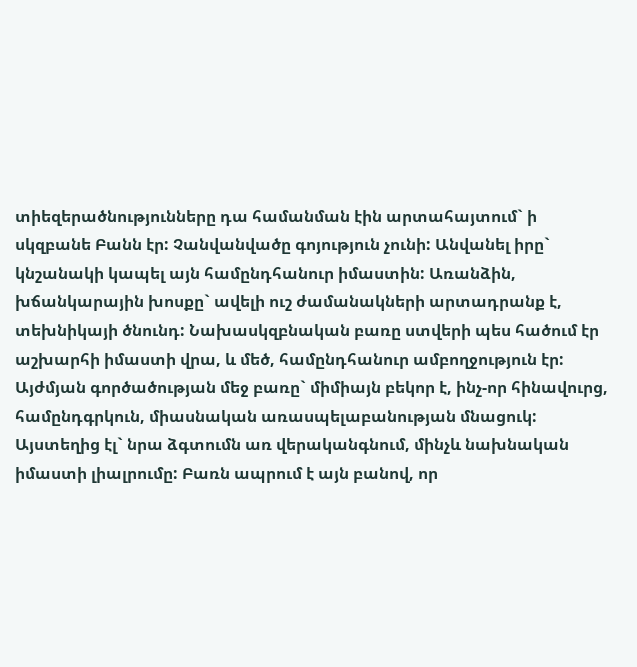տիեզերածնությունները դա համանման էին արտահայտում` ի սկզբանե Բանն էր: Չանվանվածը գոյություն չունի: Անվանել իրը` կնշանակի կապել այն համընդհանուր իմաստին: Առանձին, խճանկարային խոսքը` ավելի ուշ ժամանակների արտադրանք է, տեխնիկայի ծնունդ: Նախասկզբնական բառը ստվերի պես հածում էր աշխարհի իմաստի վրա, և մեծ, համընդհանուր ամբողջություն էր: Այժմյան գործածության մեջ բառը` միմիայն բեկոր է, ինչ-որ հինավուրց, համընդգրկուն, միասնական առասպելաբանության մնացուկ: Այստեղից էլ` նրա ձգտումն առ վերականգնում, մինչև նախնական իմաստի լիալրումը: Բառն ապրում է այն բանով, որ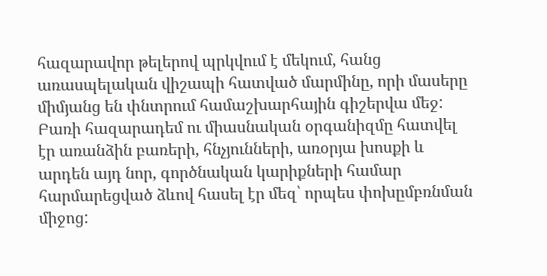հազարավոր թելերով պրկվում է մեկում, հանց առասպելական վիշապի հատված մարմինը, որի մասերը միմյանց են փնտրում համաշխարհային գիշերվա մեջ: Բառի հազարադեմ ու միասնական օրգանիզմը հատվել էր առանձին բառերի, հնչյունների, առօրյա խոսքի և արդեն այդ նոր, գործնական կարիքների համար հարմարեցված ձևով հասել էր մեզ՝ որպես փոխըմբռնման միջոց: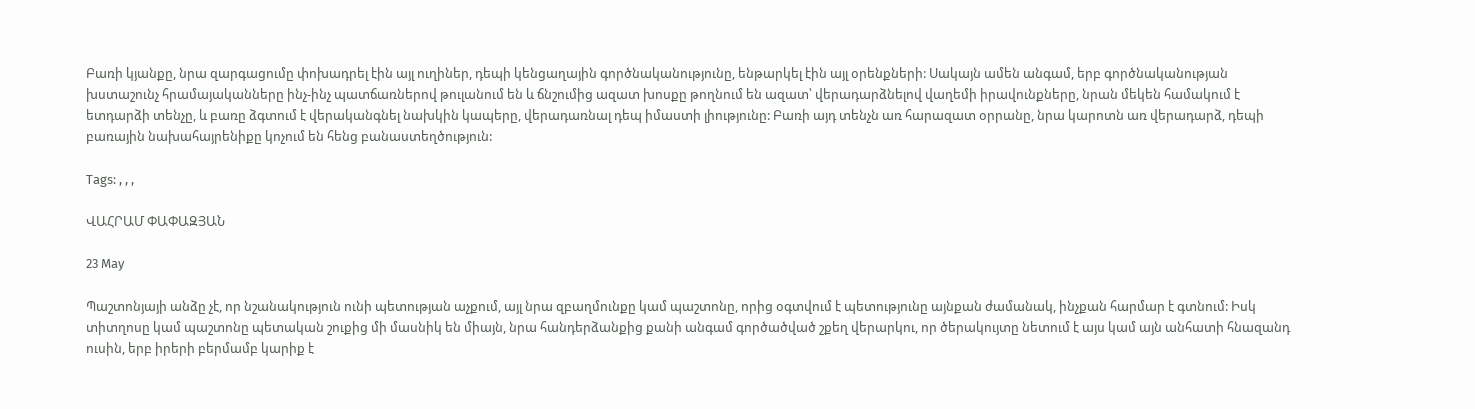Բառի կյանքը, նրա զարգացումը փոխադրել էին այլ ուղիներ, դեպի կենցաղային գործնականությունը, ենթարկել էին այլ օրենքների: Սակայն ամեն անգամ, երբ գործնականության խստաշունչ հրամայականները ինչ-ինչ պատճառներով թուլանում են և ճնշումից ազատ խոսքը թողնում են ազատ՝ վերադարձնելով վաղեմի իրավունքները, նրան մեկեն համակում է ետդարձի տենչը, և բառը ձգտում է վերականգնել նախկին կապերը, վերադառնալ դեպ իմաստի լիությունը: Բառի այդ տենչն առ հարազատ օրրանը, նրա կարոտն առ վերադարձ, դեպի բառային նախահայրենիքը կոչում են հենց բանաստեղծություն:

Tags: , , ,

ՎԱՀՐԱՄ ՓԱՓԱԶՅԱՆ

23 May

Պաշտոնյայի անձը չէ, որ նշանակություն ունի պետության աչքում, այլ նրա զբաղմունքը կամ պաշտոնը, որից օգտվում է պետությունը այնքան ժամանակ, ինչքան հարմար է գտնում: Իսկ տիտղոսը կամ պաշտոնը պետական շուքից մի մասնիկ են միայն, նրա հանդերձանքից քանի անգամ գործածված շքեղ վերարկու, որ ծերակույտը նետում է այս կամ այն անհատի հնազանդ ուսին, երբ իրերի բերմամբ կարիք է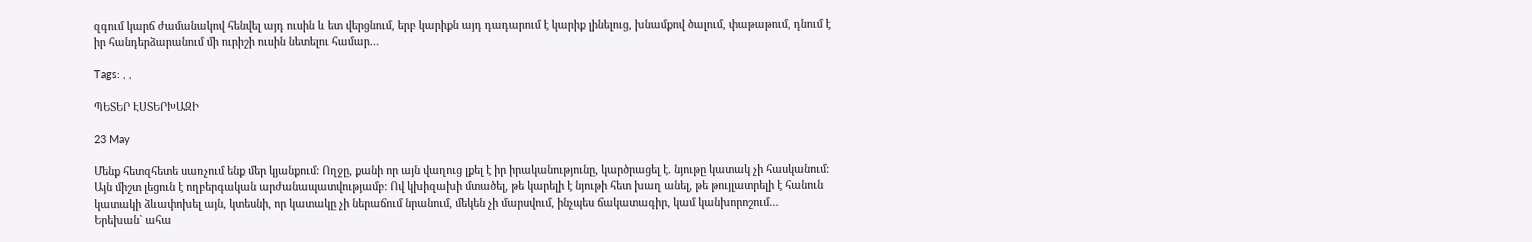զգում կարճ ժամանակով հենվել այդ ուսին և ետ վերցնում, երբ կարիքն այդ դադարում է կարիք լինելուց, խնամքով ծալում, փաթաթում, դնում է իր հանդերձարանում մի ուրիշի ուսին նետելու համար…

Tags: , ,

ՊԵՏԵՐ ԷՍՏԵՐԽԱԶԻ

23 May

Մենք հետզհետե սառչում ենք մեր կյանքում: Ողջը, քանի որ այն վաղուց լքել է իր իրականությունը, կարծրացել է. նյութը կատակ չի հասկանում: Այն միշտ լեցուն է ողբերգական արժանապատվությամբ: Ով կխիզախի մտածել, թե կարելի է նյութի հետ խաղ անել, թե թույլատրելի է հանուն կատակի ձևափոխել այն, կտեսնի, որ կատակը չի ներաճում նրանում, մեկեն չի մարսվում, ինչպես ճակատագիր, կամ կանխորոշում…
Երեխան` ահա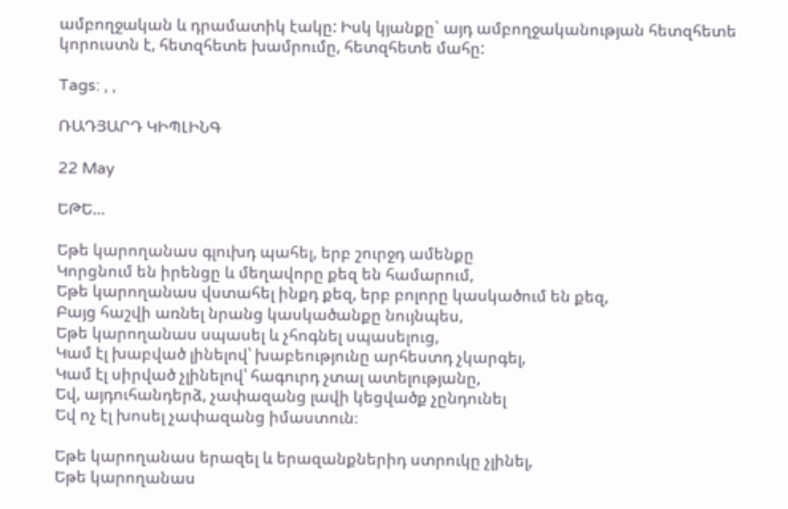ամբողջական և դրամատիկ էակը: Իսկ կյանքը` այդ ամբողջականության հետզհետե կորուստն է, հետզհետե խամրումը, հետզհետե մահը:

Tags: , ,

ՌԱԴՅԱՐԴ ԿԻՊԼԻՆԳ

22 May

ԵԹԵ…

Եթե կարողանաս գլուխդ պահել, երբ շուրջդ ամենքը
Կորցնում են իրենցը և մեղավորը քեզ են համարում,
Եթե կարողանաս վստահել ինքդ քեզ, երբ բոլորը կասկածում են քեզ,
Բայց հաշվի առնել նրանց կասկածանքը նույնպես,
Եթե կարողանաս սպասել և չհոգնել սպասելուց,
Կամ էլ խաբված լինելով՝ խաբեությունը արհեստդ չկարգել,
Կամ էլ սիրված չլինելով՝ հագուրդ չտալ ատելությանը,
Եվ, այդուհանդերձ, չափազանց լավի կեցվածք չընդունել
Եվ ոչ էլ խոսել չափազանց իմաստուն։

Եթե կարողանաս երազել և երազանքներիդ ստրուկը չլինել,
Եթե կարողանաս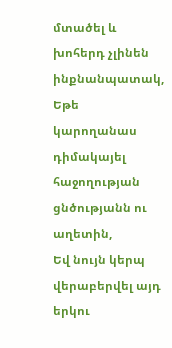մտածել և խոհերդ չլինեն ինքնանպատակ,
Եթե կարողանաս դիմակայել հաջողության ցնծությանն ու աղետին,
Եվ նույն կերպ վերաբերվել այդ երկու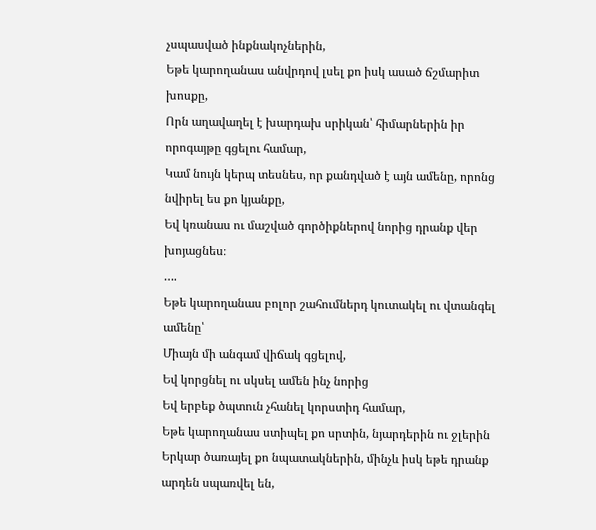չսպասված ինքնակոչներին,
Եթե կարողանաս անվրդով լսել քո իսկ ասած ճշմարիտ խոսքը,
Որն աղավաղել է խարդախ սրիկան՝ հիմարներին իր որոգայթը գցելու համար,
Կամ նույն կերպ տեսնես, որ քանդված է այն ամենը, որոնց նվիրել ես քո կյանքը,
Եվ կռանաս ու մաշված գործիքներով նորից դրանք վեր խոյացնես։
….
Եթե կարողանաս բոլոր շահումներդ կուտակել ու վտանգել ամենը՝
Միայն մի անգամ վիճակ գցելով,
Եվ կորցնել ու սկսել ամեն ինչ նորից
Եվ երբեք ծպտուն չհանել կորստիդ համար,
Եթե կարողանաս ստիպել քո սրտին, նյարդերին ու ջլերին
Երկար ծառայել քո նպատակներին, մինչև իսկ եթե դրանք արդեն սպառվել են,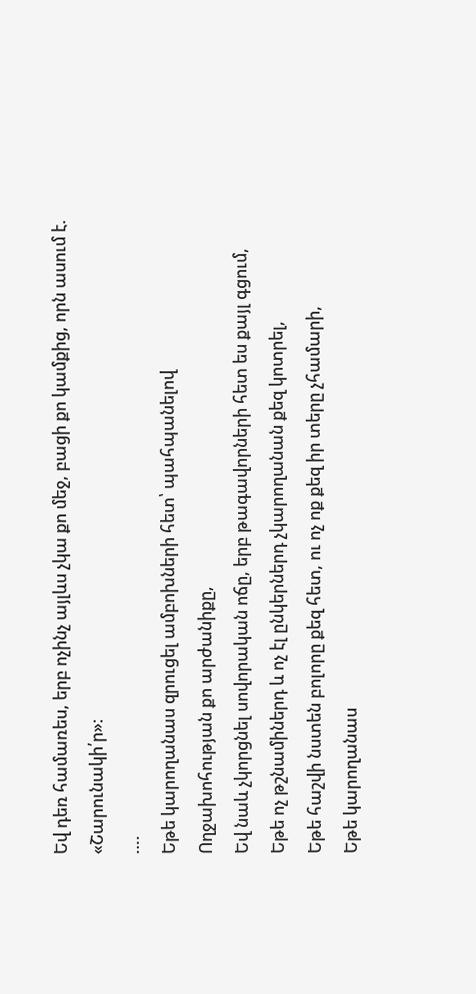Եվ դեռ համառես, երբ ոչինչ այլևս չկա քո մեջ, բացի քո կամքից, որն ասում է.
«Շարունակի՛ր»։
….
Եթե կարողանաս զրուցել ամբոխների հետ՝ պահպանելով
Ողջախոհության քո արժանիքը,
Եվ նաև չկորցնել սովորական ոճը, երբ թագավորների հետ ես քայլ գցում,
Եթե ոչ թշնամիներդ և ոչ էլ ընկերներդ չկարողանան քեզ կոտրել,
Եթե հաշվի նստեն բոլորը քեզ հետ, ու ոչ ոք քեզ իր տերը չհամարի,
Եթե կարողանաս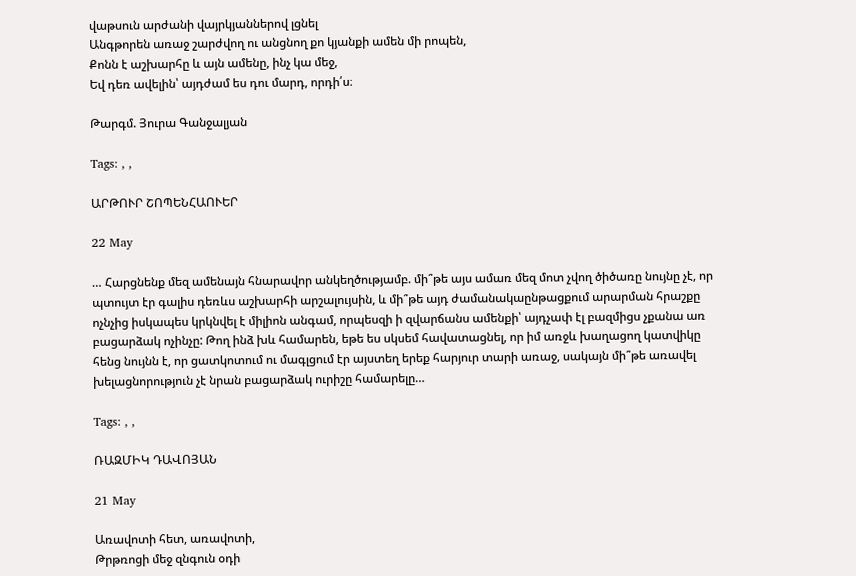վաթսուն արժանի վայրկյաններով լցնել
Անգթորեն առաջ շարժվող ու անցնող քո կյանքի ամեն մի րոպեն,
Քոնն է աշխարհը և այն ամենը, ինչ կա մեջ,
Եվ դեռ ավելին՝ այդժամ ես դու մարդ, որդի՛ս։

Թարգմ. Յուրա Գանջալյան

Tags: , ,

ԱՐԹՈՒՐ ՇՈՊԵՆՀԱՈՒԵՐ

22 May

… Հարցնենք մեզ ամենայն հնարավոր անկեղծությամբ. մի՞թե այս ամառ մեզ մոտ չվող ծիծառը նույնը չէ, որ պտույտ էր գալիս դեռևս աշխարհի արշալույսին, և մի՞թե այդ ժամանակաընթացքում արարման հրաշքը ոչնչից իսկապես կրկնվել է միլիոն անգամ, որպեսզի ի զվարճանս ամենքի՝ այդչափ էլ բազմիցս չքանա առ բացարձակ ոչինչը: Թող ինձ խև համարեն, եթե ես սկսեմ հավատացնել, որ իմ առջև խաղացող կատվիկը հենց նույնն է, որ ցատկոտում ու մագլցում էր այստեղ երեք հարյուր տարի առաջ, սակայն մի՞թե առավել խելացնորություն չէ նրան բացարձակ ուրիշը համարելը…

Tags: , ,

ՌԱԶՄԻԿ ԴԱՎՈՅԱՆ

21 May

Առավոտի հետ, առավոտի,
Թրթռոցի մեջ զնգուն օդի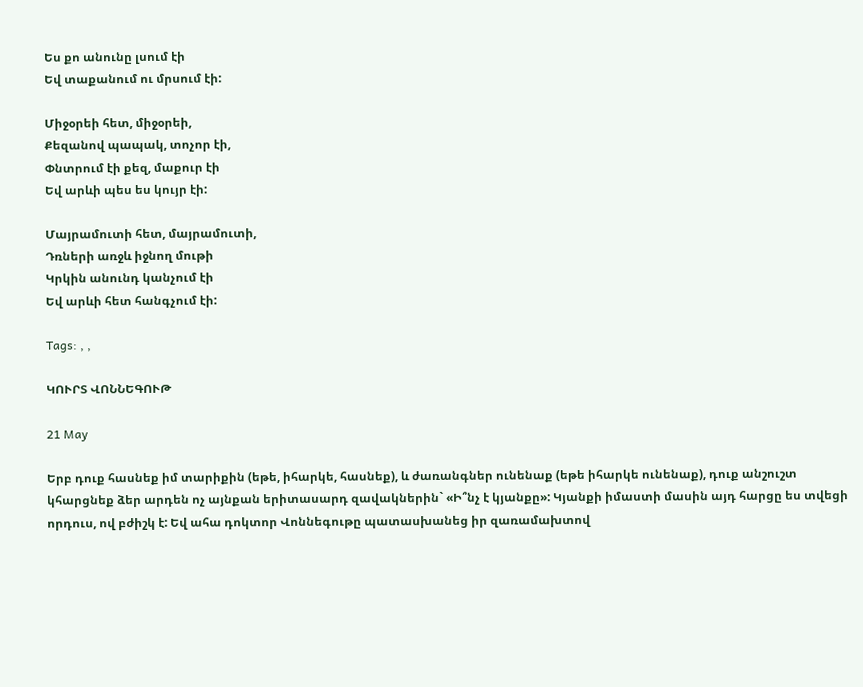Ես քո անունը լսում էի
Եվ տաքանում ու մրսում էի:

Միջօրեի հետ, միջօրեի,
Քեզանով պապակ, տոչոր էի,
Փնտրում էի քեզ, մաքուր էի
Եվ արևի պես ես կույր էի:

Մայրամուտի հետ, մայրամուտի,
Դռների առջև իջնող մութի
Կրկին անունդ կանչում էի
Եվ արևի հետ հանգչում էի:

Tags: , ,

ԿՈՒՐՏ ՎՈՆՆԵԳՈՒԹ

21 May

Երբ դուք հասնեք իմ տարիքին (եթե, իհարկե, հասնեք), և ժառանգներ ունենաք (եթե իհարկե ունենաք), դուք անշուշտ կհարցնեք ձեր արդեն ոչ այնքան երիտասարդ զավակներին` «Ի՞նչ է կյանքը»: Կյանքի իմաստի մասին այդ հարցը ես տվեցի որդուս, ով բժիշկ է: Եվ ահա դոկտոր Վոննեգութը պատասխանեց իր զառամախտով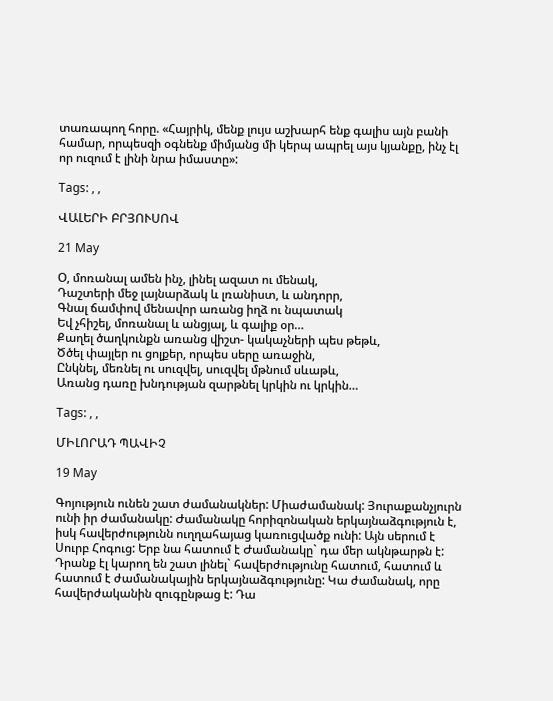տառապող հորը. «Հայրիկ, մենք լույս աշխարհ ենք գալիս այն բանի համար, որպեսզի օգնենք միմյանց մի կերպ ապրել այս կյանքը, ինչ էլ որ ուզում է լինի նրա իմաստը»:

Tags: , ,

ՎԱԼԵՐԻ ԲՐՅՈՒՍՈՎ

21 May

Օ, մոռանալ ամեն ինչ, լինել ազատ ու մենակ,
Դաշտերի մեջ լայնարձակ և լռանիստ, և անդորր,
Գնալ ճամփով մենավոր առանց իղձ ու նպատակ
Եվ չհիշել, մոռանալ և անցյալ, և գալիք օր…
Քաղել ծաղկունքն առանց վիշտ- կակաչների պես թեթև,
Ծծել փայլեր ու ցոլքեր, որպես սերը առաջին,
Ընկնել, մեռնել ու սուզվել, սուզվել մթնում սևաթև,
Առանց դառը խնդության զարթնել կրկին ու կրկին…

Tags: , ,

ՄԻԼՈՐԱԴ ՊԱՎԻՉ

19 May

Գոյություն ունեն շատ ժամանակներ: Միաժամանակ: Յուրաքանչյուրն ունի իր ժամանակը: Ժամանակը հորիզոնական երկայնաձգություն է, իսկ հավերժությունն ուղղահայաց կառուցվածք ունի: Այն սերում է Սուրբ Հոգուց: Երբ նա հատում է Ժամանակը` դա մեր ակնթարթն է: Դրանք էլ կարող են շատ լինել` հավերժությունը հատում, հատում և հատում է ժամանակային երկայնաձգությունը: Կա ժամանակ, որը հավերժականին զուգընթաց է: Դա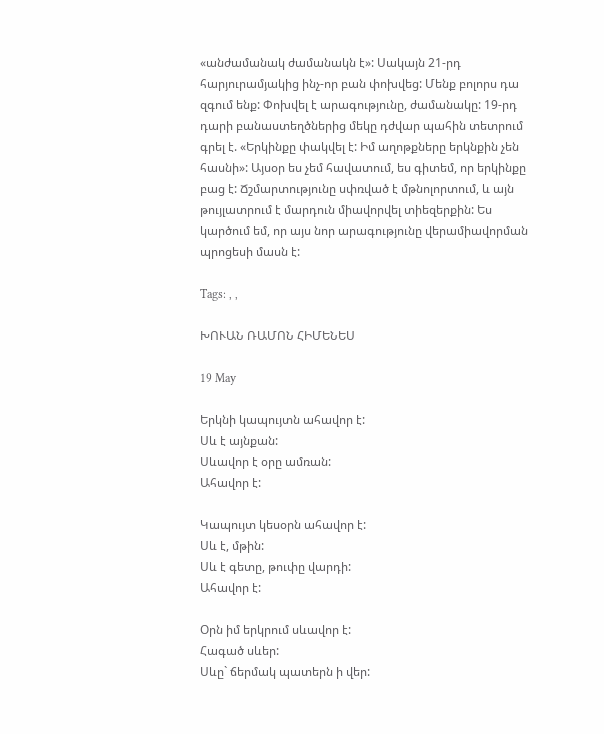«անժամանակ ժամանակն է»: Սակայն 21-րդ հարյուրամյակից ինչ-որ բան փոխվեց: Մենք բոլորս դա զգում ենք: Փոխվել է արագությունը, ժամանակը: 19-րդ դարի բանաստեղծներից մեկը դժվար պահին տետրում գրել է. «Երկինքը փակվել է: Իմ աղոթքները երկնքին չեն հասնի»: Այսօր ես չեմ հավատում, ես գիտեմ, որ երկինքը բաց է: Ճշմարտությունը սփռված է մթնոլորտում, և այն թույլատրում է մարդուն միավորվել տիեզերքին: Ես կարծում եմ, որ այս նոր արագությունը վերամիավորման պրոցեսի մասն է:

Tags: , ,

ԽՈՒԱՆ ՌԱՄՈՆ ՀԻՄԵՆԵՍ

19 May

Երկնի կապույտն ահավոր է:
Սև է այնքան:
Սևավոր է օրը ամռան:
Ահավոր է:

Կապույտ կեսօրն ահավոր է:
Սև է, մթին:
Սև է գետը, թուփը վարդի:
Ահավոր է:

Օրն իմ երկրում սևավոր է:
Հագած սևեր:
Սևը` ճերմակ պատերն ի վեր: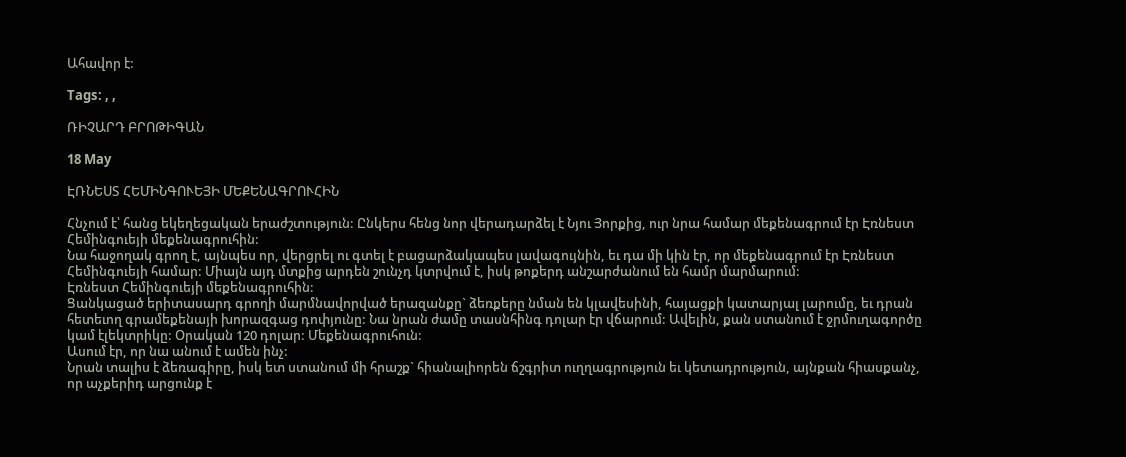Ահավոր է:

Tags: , ,

ՌԻՉԱՐԴ ԲՐՈԹԻԳԱՆ

18 May

ԷՌՆԵՍՏ ՀԵՄԻՆԳՈՒԵՅԻ ՄԵՔԵՆԱԳՐՈՒՀԻՆ

Հնչում է՝ հանց եկեղեցական երաժշտություն: Ընկերս հենց նոր վերադարձել է Նյու Յորքից, ուր նրա համար մեքենագրում էր Էռնեստ Հեմինգուեյի մեքենագրուհին:
Նա հաջողակ գրող է, այնպես որ, վերցրել ու գտել է բացարձակապես լավագույնին, եւ դա մի կին էր, որ մեքենագրում էր Էռնեստ Հեմինգուեյի համար: Միայն այդ մտքից արդեն շունչդ կտրվում է, իսկ թոքերդ անշարժանում են համր մարմարում:
Էռնեստ Հեմինգուեյի մեքենագրուհին:
Ցանկացած երիտասարդ գրողի մարմնավորված երազանքը` ձեռքերը նման են կլավեսինի, հայացքի կատարյալ լարումը, եւ դրան հետեւող գրամեքենայի խորազգաց դոփյունը: Նա նրան ժամը տասնհինգ դոլար էր վճարում: Ավելին, քան ստանում է ջրմուղագործը կամ էլեկտրիկը: Օրական 120 դոլար: Մեքենագրուհուն:
Ասում էր, որ նա անում է ամեն ինչ:
Նրան տալիս է ձեռագիրը, իսկ ետ ստանում մի հրաշք` հիանալիորեն ճշգրիտ ուղղագրություն եւ կետադրություն, այնքան հիասքանչ, որ աչքերիդ արցունք է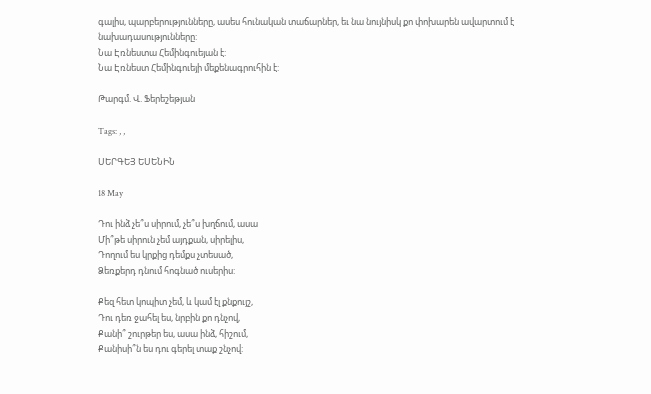գալիս, պարբերությունները, ասես հունական տաճարներ, եւ նա նույնիսկ քո փոխարեն ավարտում է նախադասությունները:
Նա Էռնեստա Հեմինգուեյան է:
Նա Էռնեստ Հեմինգուեյի մեքենագրուհին է:

Թարգմ. Վ. Ֆերեշեթյան

Tags: , ,

ՍԵՐԳԵՅ ԵՍԵՆԻՆ

18 May

Դու ինձ չե՞ս սիրում, չե՞ս խղճում, ասա
Մի՞թե սիրուն չեմ այդքան, սիրելիս,
Դողում ես կրքից դեմքս չտեսած,
Ձեռքերդ դնում հոգնած ուսերիս:

Քեզ հետ կոպիտ չեմ, և կամ էլ քնքույշ,
Դու դեռ ջահել ես, նրբին քո դնչով,
Քանի՞ շուրթեր ես, ասա ինձ, հիշում,
Քանիսի՞ն ես դու գերել տաք շնչով: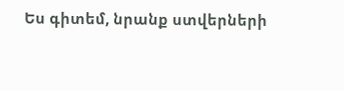Ես գիտեմ, նրանք ստվերների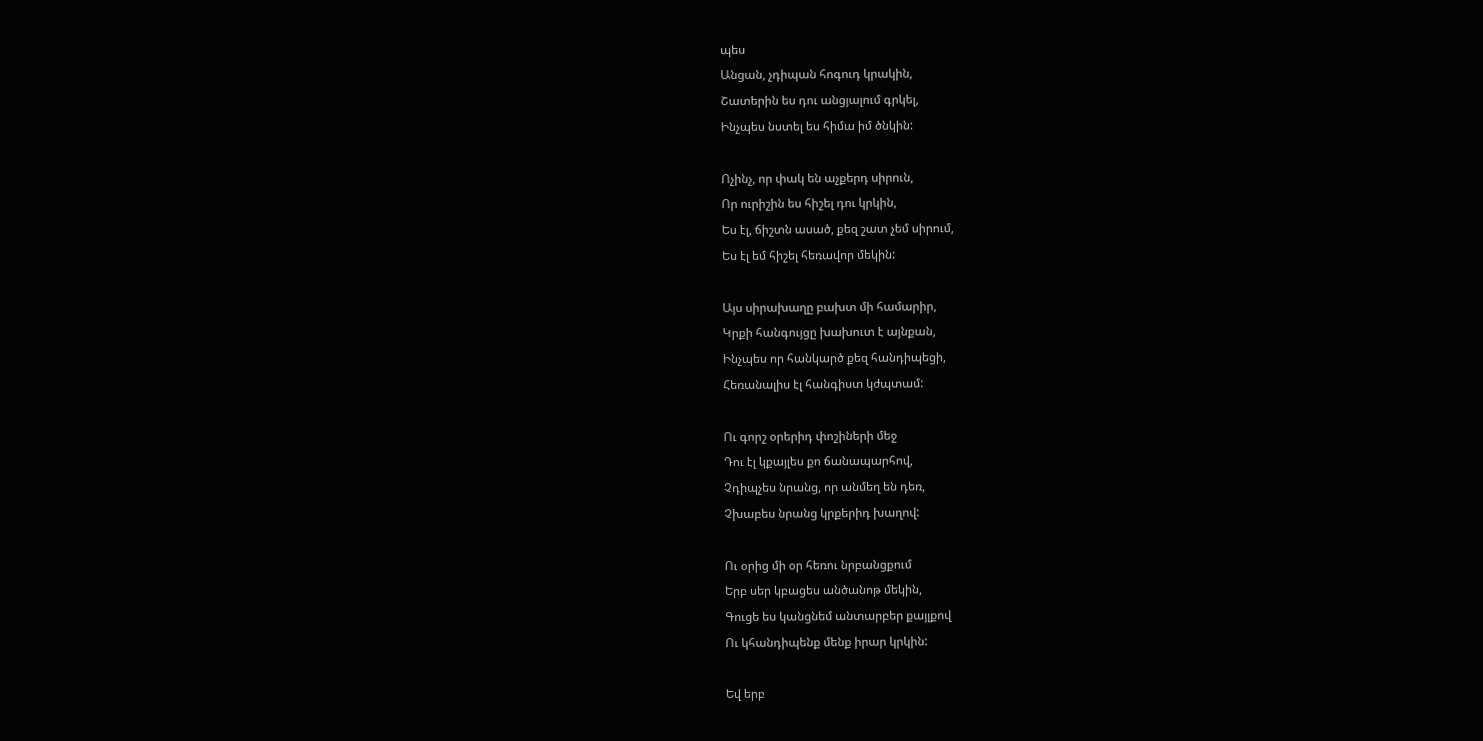պես
Անցան, չդիպան հոգուդ կրակին,
Շատերին ես դու անցյալում գրկել,
Ինչպես նստել ես հիմա իմ ծնկին:

Ոչինչ, որ փակ են աչքերդ սիրուն,
Որ ուրիշին ես հիշել դու կրկին,
Ես էլ, ճիշտն ասած, քեզ շատ չեմ սիրում,
Ես էլ եմ հիշել հեռավոր մեկին:

Այս սիրախաղը բախտ մի համարիր,
Կրքի հանգույցը խախուտ է այնքան,
Ինչպես որ հանկարծ քեզ հանդիպեցի,
Հեռանալիս էլ հանգիստ կժպտամ:

Ու գորշ օրերիդ փոշիների մեջ
Դու էլ կքայլես քո ճանապարհով,
Չդիպչես նրանց, որ անմեղ են դեռ,
Չխաբես նրանց կրքերիդ խաղով:

Ու օրից մի օր հեռու նրբանցքում
Երբ սեր կբացես անծանոթ մեկին,
Գուցե ես կանցնեմ անտարբեր քայլքով
Ու կհանդիպենք մենք իրար կրկին:

Եվ երբ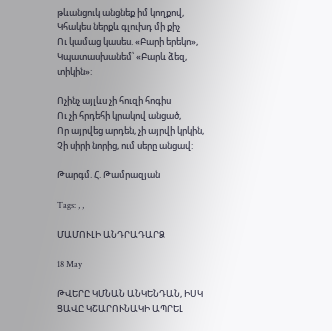թևանցուկ անցնեք իմ կողքով,
Կհակես ներքև գլուխդ մի քիչ
Ու կամաց կասես. «Բարի երեկո»,
Կպատասխանեմ՝ «Բարև ձեզ, տիկին»:

Ոչինչ այլևս չի հուզի հոգիս
Ու չի հրդեհի կրակով անցած,
Որ այրվեց արդեն, չի այրվի կրկին,
Չի սիրի նորից, ում սերը անցավ:

Թարգմ. Հ. Թամրազյան

Tags: , ,

ՄԱՄՈՒԼԻ ԱՆԴՐԱԴԱՐՁ

18 May

ԹՎԵՐԸ ԿՄՆԱՆ ԱՆԿԵՆԴԱՆ, ԻՍԿ ՑԱՎԸ ԿՇԱՐՈՒՆԱԿԻ ԱՊՐԵԼ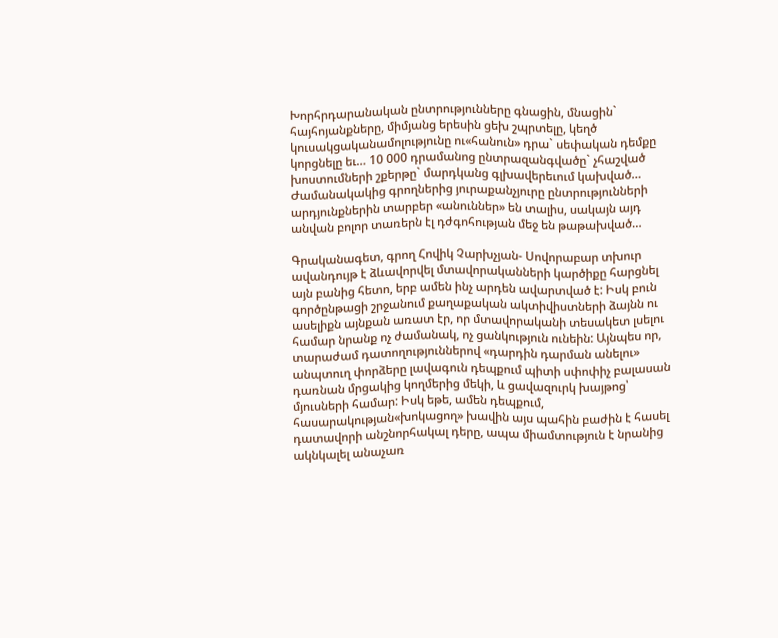Խորհրդարանական ընտրությունները գնացին, մնացին` հայհոյանքները, միմյանց երեսին ցեխ շպրտելը, կեղծ կուսակցականամոլությունը ու«հանուն» դրա` սեփական դեմքը կորցնելը եւ… 10 000 դրամանոց ընտրազանգվածը` չհաշված խոստումների շքերթը` մարդկանց գլխավերեւում կախված… Ժամանակակից գրողներից յուրաքանչյուրը ընտրությունների արդյունքներին տարբեր «անուններ» են տալիս, սակայն այդ անվան բոլոր տառերն էլ դժգոհության մեջ են թաթախված…

Գրականագետ, գրող Հովիկ Չարխչյան- Սովորաբար տխուր ավանդույթ է ձևավորվել մտավորականների կարծիքը հարցնել այն բանից հետո, երբ ամեն ինչ արդեն ավարտված է: Իսկ բուն գործընթացի շրջանում քաղաքական ակտիվիստների ձայնն ու ասելիքն այնքան առատ էր, որ մտավորականի տեսակետ լսելու համար նրանք ոչ ժամանակ, ոչ ցանկություն ունեին: Այնպես որ, տարաժամ դատողություններով «դարդին դարման անելու» անպտուղ փորձերը լավագուն դեպքում պիտի սփոփիչ բալասան դառնան մրցակից կողմերից մեկի, և ցավազուրկ խայթոց՝ մյուսների համար: Իսկ եթե, ամեն դեպքում, հասարակության«խոկացող» խավին այս պահին բաժին է հասել դատավորի անշնորհակալ դերը, ապա միամտություն է նրանից ակնկալել անաչառ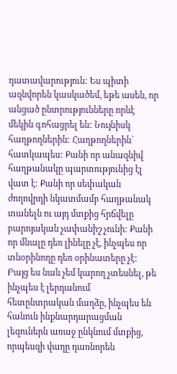դատավարություն: Ես պիտի ազնվորեն կասկածեմ, եթե ասեն, որ անցած ընտրությունները որևէ մեկին գոհացրել են: Նույնիսկ հաղթողներին: Հաղթողներին` հատկապես: Քանի որ անազնիվ հաղթանակը պարտությունից էլ վատ է: Քանի որ սեփական ժողովրդի նկատմամբ հաղթանակ տանելն ու այդ մտքից հրճվելը բարոյական չափանիշ չունի: Քանի որ մնալը դեռ լինելը չէ, ինչպես որ տնօրինողը դեռ օրինատերը չէ: Բայց ես նաև չեմ կարող չտեսնել, թե ինչպես է լերդանում հետընտրական մաղձը, ինչպես են հանուն ինքնարդարացման լեզուներն առաջ ընկնում մտքից, որպեսզի վաղը դառնորեն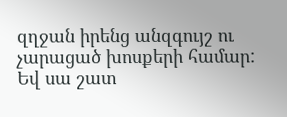զղջան իրենց անզգույշ ու չարացած խոսքերի համար: Եվ սա շատ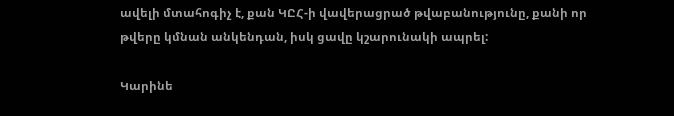ավելի մտահոգիչ է, քան ԿԸՀ-ի վավերացրած թվաբանությունը, քանի որ թվերը կմնան անկենդան, իսկ ցավը կշարունակի ապրել:

Կարինե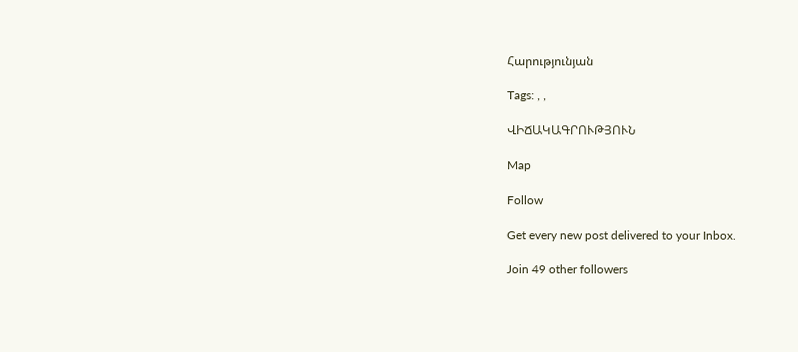Հարությունյան

Tags: , ,

ՎԻՃԱԿԱԳՐՈՒԹՅՈՒՆ

Map

Follow

Get every new post delivered to your Inbox.

Join 49 other followers